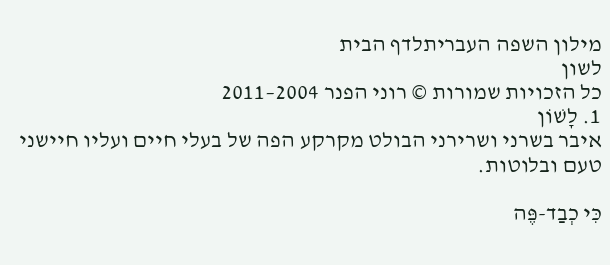מילון השפה העבריתלדף הבית
לשון
כל הזכויות שמורות © רוני הפנר 2004–2011
1. לָשׁוֹן
איבר בשרני ושרירני הבולט מקרקע הפה של בעלי חיים ועליו חיישני טעם ובלוטות.

כִּי כְבַד-פֶּה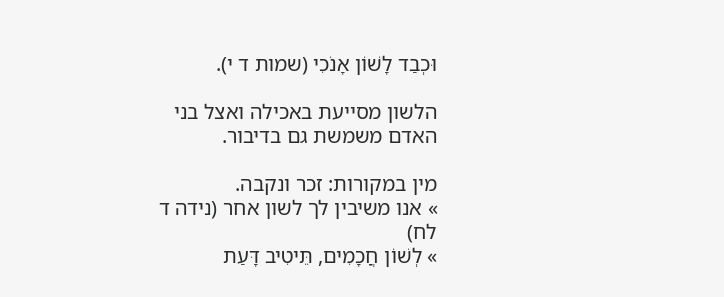וּכְבַד לָשׁוֹן אָנֹכִי (שמות ד י).

הלשון מסייעת באכילה ואצל בני האדם משמשת גם בדיבור.

מין במקורות: זכר ונקבה.
» אנו משיבין לך לשון אחר (נידה ד לח)
» לְשׁוֹן חֲכָמִים, תֵּיטִיב דָּעַת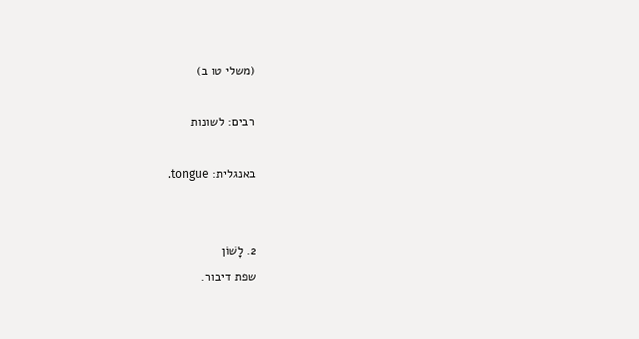(משלי טו ב)

רבים: לשונות

באנגלית: tongue.


2. לָשׁוֹן
שפת דיבור.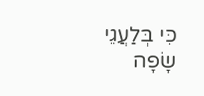כִּי בְּלַעֲגֵי שָׂפָה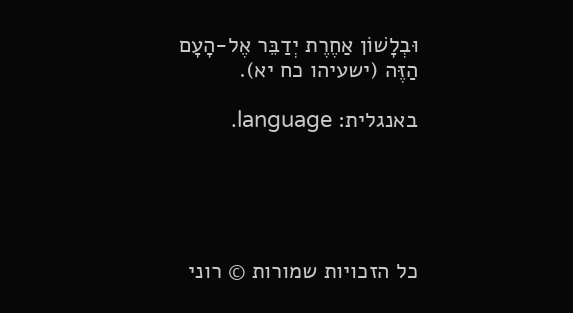וּבְלָשׁוֹן אַחֶרֶת יְדַבֵּר אֶל-הָעָם הַזֶּה (ישעיהו כח יא).

באנגלית: language.





כל הזכויות שמורות © רוני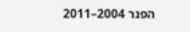הפנר 2004–2011